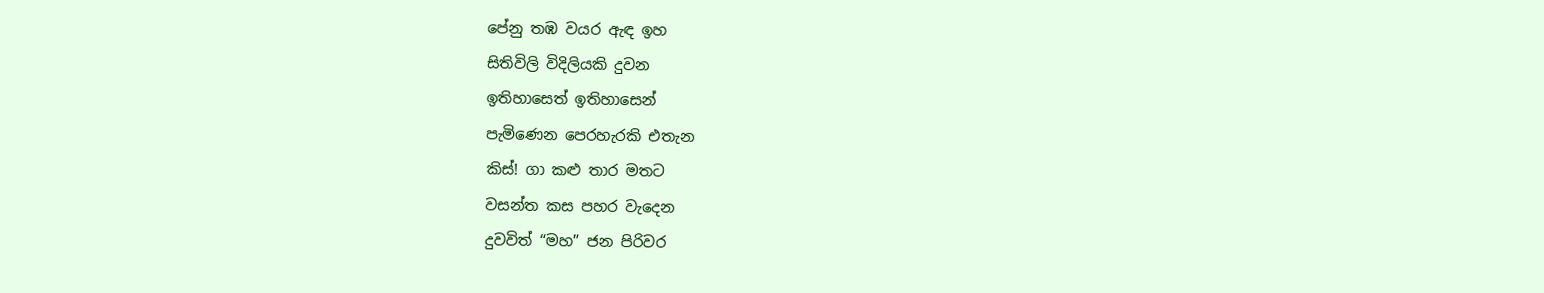පේනු තඹ වයර ඇඳ ඉහ
සිතිවිලි විදිලියකි දුවන
ඉතිහාසෙත් ඉතිහාසෙන්
පැමිණෙන පෙරහැරකි එතැන
කිස්! ගා කළු තාර මතට
වසන්ත කස පහර වැදෙන
දුවවිත් “මහ” ජන පිරිවර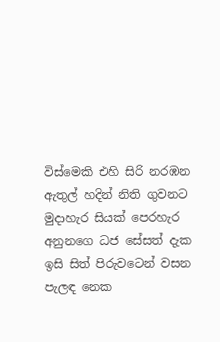විස්මෙකි එහි සිරි නරඹන
ඇතුල් හදින් නිති ගුවනට
මුදාහැර සියක් පෙරහැර
අනුනගෙ ධජ සේසත් දැක
ඉසි සිත් පිරුවටෙන් වසන
පැලඳ නෙක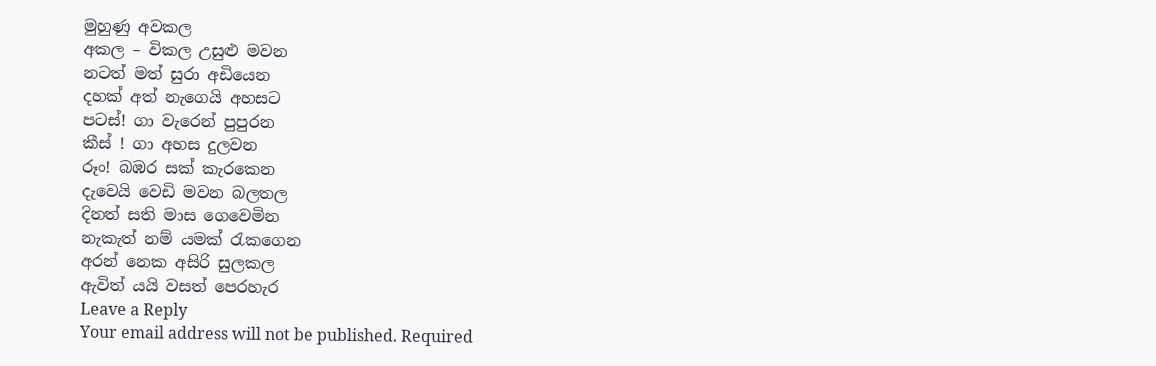මුහුණු අවකල
අකල – විකල උසුළු මවන
නටත් මත් සුරා අඩියෙන
දහක් අත් නැගෙයි අහසට
පටස්! ගා වැරෙන් පුපුරන
කීස් ! ගා අහස දුලවන
රූං! බඹර සක් කැරකෙන
දැවෙයි වෙඩි මවන බලතල
දිනත් සති මාස ගෙවෙමින
නැකැත් නම් යමක් රැකගෙන
අරන් නෙක අසිරි සුලකල
ඇවිත් යයි වසත් පෙරහැර
Leave a Reply
Your email address will not be published. Required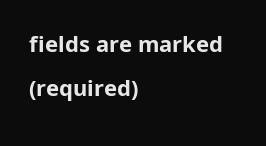fields are marked (required)